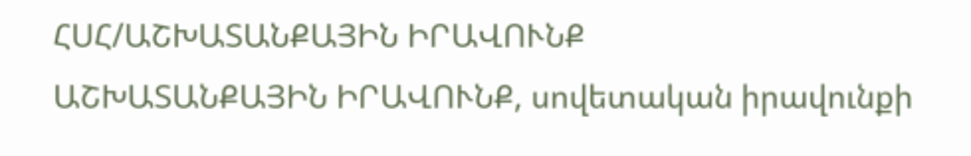ՀՍՀ/ԱՇԽԱՏԱՆՔԱՅԻՆ ԻՐԱՎՈՒՆՔ
ԱՇԽԱՏԱՆՔԱՅԻՆ ԻՐԱՎՈՒՆՔ, սովետական իրավունքի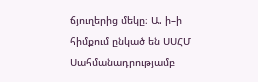ճյուղերից մեկը։ Ա. ի–ի հիմքում ընկած են ՍՍՀՄ Սահմանադրությամբ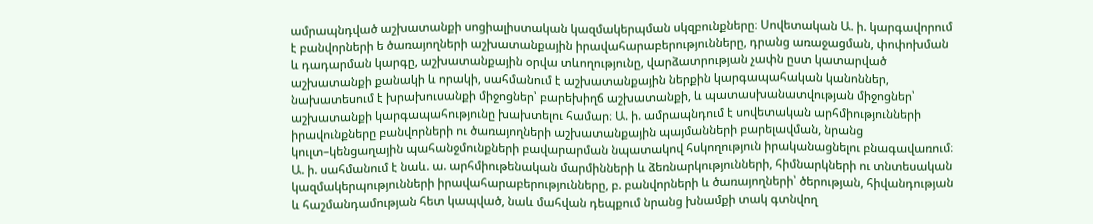ամրապնդված աշխատանքի սոցիալիստական կազմակերպման սկզբունքները։ Սովետական Ա. ի. կարգավորում է բանվորների ե ծառայողների աշխատանքային իրավահարաբերությունները, դրանց առաջացման, փոփոխման և դադարման կարգը, աշխատանքային օրվա տևողությունը, վարձատրության չափն ըստ կատարված աշխատանքի քանակի և որակի, սահմանում է աշխատանքային ներքին կարգապահական կանոններ, նախատեսում է խրախուսանքի միջոցներ՝ բարեխիղճ աշխատանքի, և պատասխանատվության միջոցներ՝ աշխատանքի կարգապահությունը խախտելու համար։ Ա. ի. ամրապնդում է սովետական արհմիությունների իրավունքները բանվորների ու ծառայողների աշխատանքային պայմանների բարելավման, նրանց կուլտ–կենցաղային պահանջմունքների բավարարման նպատակով հսկողություն իրականացնելու բնագավառում։ Ա. ի. սահմանում է նաև. ա. արհմիութենական մարմինների և ձեռնարկությունների, հիմնարկների ու տնտեսական կազմակերպությունների իրավահարաբերությունները, բ. բանվորների և ծառայողների՝ ծերության, հիվանդության և հաշմանդամության հետ կապված, նաև մահվան դեպքում նրանց խնամքի տակ գտնվող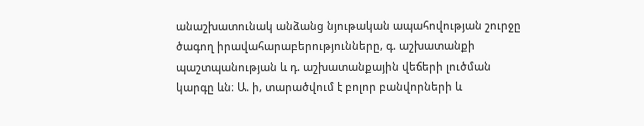անաշխատունակ անձանց նյութական ապահովության շուրջը ծագող իրավահարաբերությունները, գ. աշխատանքի պաշտպանության և դ. աշխատանքային վեճերի լուծման կարգը ևն։ Ա. ի, տարածվում է բոլոր բանվորների և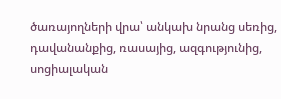ծառայողների վրա՝ անկախ նրանց սեռից, դավանանքից, ռասայից, ազգությունից, սոցիալական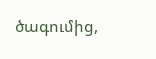ծագումից,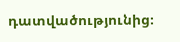դատվածությունից։